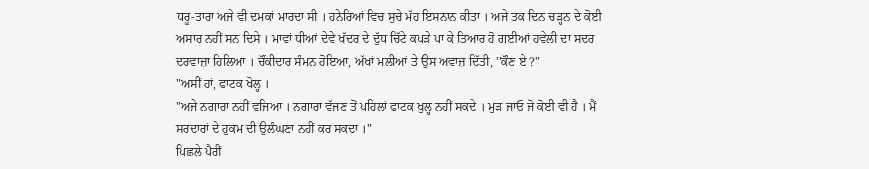ਧਰੂ-ਤਾਰਾ ਅਜੇ ਵੀ ਦਮਕਾਂ ਮਾਰਦਾ ਸੀ । ਹਨੇਰਿਆਂ ਵਿਚ ਸੁਚੇ ਮੱਹ ਇਸਨਾਨ ਕੀਤਾ । ਅਜੇ ਤਕ ਦਿਨ ਚੜ੍ਹਨ ਦੇ ਕੋਈ ਅਸਾਰ ਨਹੀਂ ਸਨ ਦਿਸੇ । ਮਾਵਾਂ ਧੀਆਂ ਦੇਵੇ ਖੱਦਰ ਦੇ ਦੁੱਧ ਚਿੱਟੇ ਕਪੜੇ ਪਾ ਕੇ ਤਿਆਰ ਹੋ ਗਈਆਂ ਹਵੇਲੀ ਦਾ ਸਦਰ ਦਰਵਾਜ਼ਾ ਹਿਲਿਆ । ਚੌਂਕੀਦਾਰ ਸੰਮਨ ਹੋਇਆ, ਅੱਖਾਂ ਮਲੀਆਂ ਤੇ ਉਸ ਅਵਾਜ਼ ਦਿੱਤੀ, ''ਕੌਣ ਏ ?"
"ਅਸੀਂ ਹਾਂ, ਫਾਟਕ ਖੋਲ੍ਹ ।
"ਅਜੇ ਨਗਾਰਾ ਨਹੀਂ ਵਜਿਆ । ਨਗਾਰਾ ਵੱਜਣ ਤੋਂ ਪਹਿਲਾਂ ਫਾਟਕ ਖੁਲ੍ਹ ਨਹੀਂ ਸਕਦੇ । ਮੁੜ ਜਾਓ ਜੋ ਕੋਈ ਵੀ ਹੈ । ਮੈਂ ਸਰਦਾਰਾਂ ਦੇ ਹੁਕਮ ਦੀ ਉਲੰਘਣਾ ਨਹੀਂ ਕਰ ਸਕਦਾ ।"
ਪਿਛਲੇ ਪੈਰੀਂ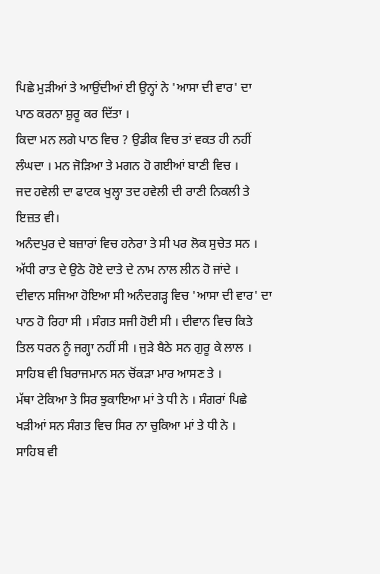ਪਿਛੇ ਮੁੜੀਆਂ ਤੇ ਆਉਂਦੀਆਂ ਈ ਉਨ੍ਹਾਂ ਨੇ 'ਆਸਾ ਦੀ ਵਾਰ' ਦਾ ਪਾਠ ਕਰਨਾ ਸ਼ੁਰੂ ਕਰ ਦਿੱਤਾ ।
ਕਿਦਾ ਮਨ ਲਗੇ ਪਾਠ ਵਿਚ ? ਉਡੀਕ ਵਿਚ ਤਾਂ ਵਕਤ ਹੀ ਨਹੀਂ ਲੰਘਦਾ । ਮਨ ਜੋੜਿਆ ਤੇ ਮਗਨ ਹੋ ਗਈਆਂ ਬਾਣੀ ਵਿਚ ।
ਜਦ ਹਵੇਲੀ ਦਾ ਫਾਟਕ ਖੁਲ੍ਹਾ ਤਦ ਹਵੇਲੀ ਦੀ ਰਾਣੀ ਨਿਕਲੀ ਤੇ ਇਜ਼ਤ ਵੀ।
ਅਨੰਦਪੁਰ ਦੇ ਬਜ਼ਾਰਾਂ ਵਿਚ ਹਨੇਰਾ ਤੇ ਸੀ ਪਰ ਲੋਕ ਸੁਚੇਤ ਸਨ । ਅੱਧੀ ਰਾਤ ਦੇ ਉਠੇ ਹੋਏ ਦਾਤੇ ਦੇ ਨਾਮ ਨਾਲ ਲੀਨ ਹੋ ਜਾਂਦੇ ।
ਦੀਵਾਨ ਸਜਿਆ ਹੋਇਆ ਸੀ ਅਨੰਦਗੜ੍ਹ ਵਿਚ 'ਆਸਾ ਦੀ ਵਾਰ' ਦਾ ਪਾਠ ਹੋ ਰਿਹਾ ਸੀ । ਸੰਗਤ ਸਜੀ ਹੋਈ ਸੀ । ਦੀਵਾਨ ਵਿਚ ਕਿਤੇ ਤਿਲ ਧਰਨ ਨੂੰ ਜਗ੍ਹਾ ਨਹੀਂ ਸੀ । ਜੁੜੇ ਬੈਠੇ ਸਨ ਗੁਰੂ ਕੇ ਲਾਲ । ਸਾਹਿਬ ਵੀ ਬਿਰਾਜਮਾਨ ਸਨ ਚੋਂਕੜਾ ਮਾਰ ਆਸਣ ਤੇ ।
ਮੱਥਾ ਟੇਕਿਆ ਤੇ ਸਿਰ ਝੁਕਾਇਆ ਮਾਂ ਤੇ ਧੀ ਨੇ । ਸੰਗਰਾਂ ਪਿਛੇ ਖੜੀਆਂ ਸਨ ਸੰਗਤ ਵਿਚ ਸਿਰ ਨਾ ਚੁਕਿਆ ਮਾਂ ਤੇ ਧੀ ਨੇ ।
ਸਾਹਿਬ ਵੀ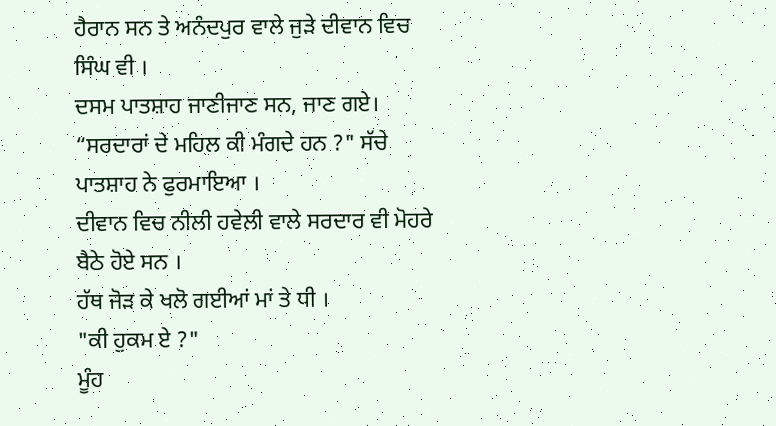ਹੈਰਾਨ ਸਨ ਤੇ ਅਨੰਦਪੁਰ ਵਾਲੇ ਜੁੜੇ ਦੀਵਾਨ ਵਿਚ ਸਿੰਘ ਵੀ ।
ਦਸਮ ਪਾਤਸ਼ਾਹ ਜਾਣੀਜਾਣ ਸਨ, ਜਾਣ ਗਏ।
“ਸਰਦਾਰਾਂ ਦੇ ਮਹਿਲ ਕੀ ਮੰਗਦੇ ਹਨ ?" ਸੱਚੇ ਪਾਤਸ਼ਾਹ ਨੇ ਫੁਰਮਾਇਆ ।
ਦੀਵਾਨ ਵਿਚ ਨੀਲੀ ਹਵੇਲੀ ਵਾਲੇ ਸਰਦਾਰ ਵੀ ਮੋਹਰੇ ਬੈਠੇ ਹੋਏ ਸਨ ।
ਹੱਥ ਜੋੜ ਕੇ ਖਲੋ ਗਈਆਂ ਮਾਂ ਤੇ ਧੀ ।
"ਕੀ ਹੁਕਮ ਏ ?"
ਮੂੰਹ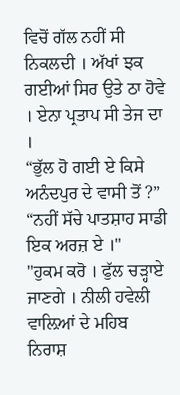ਵਿਚੋਂ ਗੱਲ ਨਹੀਂ ਸੀ ਨਿਕਲਦੀ । ਅੱਖਾਂ ਝਕ ਗਈਆਂ ਸਿਰ ਉਤੇ ਠਾ ਹੋਵੇ । ਏਨਾ ਪ੍ਰਤਾਪ ਸੀ ਤੇਜ ਦਾ ।
“ਭੁੱਲ ਹੋ ਗਈ ਏ ਕਿਸੇ ਅਨੰਦਪੁਰ ਦੇ ਵਾਸੀ ਤੋਂ ?”
“ਨਹੀਂ ਸੱਚੇ ਪਾਤਸ਼ਾਹ ਸਾਡੀ ਇਕ ਅਰਜ਼ ਏ ।"
"ਹੁਕਮ ਕਰੋ । ਫੁੱਲ ਚੜ੍ਹਾਏ ਜਾਣਗੇ । ਨੀਲੀ ਹਵੇਲੀ ਵਾਲ਼ਿਆਂ ਦੇ ਮਹਿਬ ਨਿਰਾਸ਼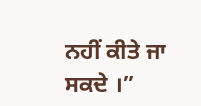ਨਹੀਂ ਕੀਤੇ ਜਾ ਸਕਦੇ ।”